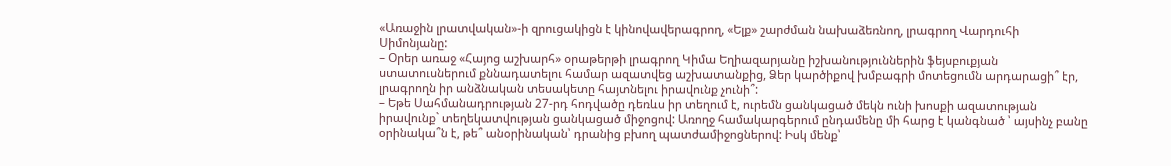«Առաջին լրատվական»-ի զրուցակիցն է կինովավերագրող, «Ելք» շարժման նախաձեռնող, լրագրող Վարդուհի Սիմոնյանը:
– Օրեր առաջ «Հայոց աշխարհ» օրաթերթի լրագրող Կիմա Եղիազարյանը իշխանություններին ֆեյսբուքյան ստատուսներում քննադատելու համար ազատվեց աշխատանքից, Ձեր կարծիքով խմբագրի մոտեցումն արդարացի՞ էր, լրագրողն իր անձնական տեսակետը հայտնելու իրավունք չունի՞:
– Եթե Սահմանադրության 27-րդ հոդվածը դեռևս իր տեղում է, ուրեմն ցանկացած մեկն ունի խոսքի ազատության իրավունք` տեղեկատվության ցանկացած միջոցով: Առողջ համակարգերում ընդամենը մի հարց է կանգնած ՝ այսինչ բանը օրինակա՞ն է, թե՞ անօրինական՝ դրանից բխող պատժամիջոցներով: Իսկ մենք՝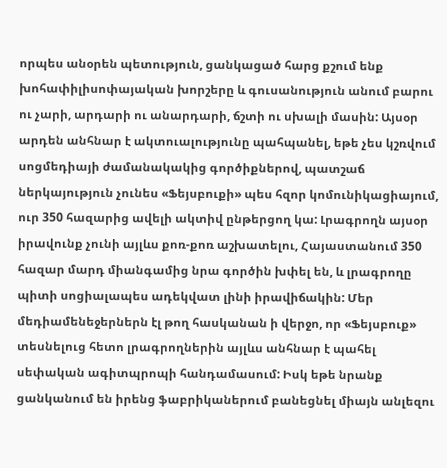որպես անօրեն պետություն, ցանկացած հարց քշում ենք խոհափիլիսոփայական խորշերը և գուսանություն անում բարու ու չարի, արդարի ու անարդարի, ճշտի ու սխալի մասին: Այսօր արդեն անհնար է ակտուալությունը պահպանել, եթե չես կշռվում սոցմեդիայի ժամանակակից գործիքներով, պատշաճ ներկայություն չունես «Ֆեյսբուքի» պես հզոր կոմունիկացիայում, ուր 350 հազարից ավելի ակտիվ ընթերցող կա: Լրագրողն այսօր իրավունք չունի այլևս քոռ-քոռ աշխատելու, Հայաստանում 350 հազար մարդ միանգամից նրա գործին խփել են, և լրագրողը պիտի սոցիալապես ադեկվատ լինի իրավիճակին: Մեր մեդիամենեջերներն էլ թող հասկանան ի վերջո, որ «Ֆեյսբուք» տեսնելուց հետո լրագրողներին այլևս անհնար է պահել սեփական ագիտպրոպի հանդամասում: Իսկ եթե նրանք ցանկանում են իրենց ֆաբրիկաներում բանեցնել միայն անլեզու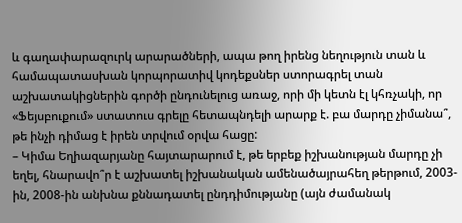և գաղափարազուրկ արարածների, ապա թող իրենց նեղություն տան և համապատասխան կորպորատիվ կոդեքսներ ստորագրել տան աշխատակիցներին գործի ընդունելուց առաջ, որի մի կետն էլ կհռչակի, որ «Ֆեյսբուքում» ստատուս գրելը հետապնդելի արարք է. բա մարդը չիմանա՞, թե ինչի դիմաց է իրեն տրվում օրվա հացը:
– Կիմա Եղիազարյանը հայտարարում է, թե երբեք իշխանության մարդը չի եղել, հնարավո՞ր է աշխատել իշխանական ամենածայրահեղ թերթում, 2003-ին, 2008-ին անխնա քննադատել ընդդիմությանը (այն ժամանակ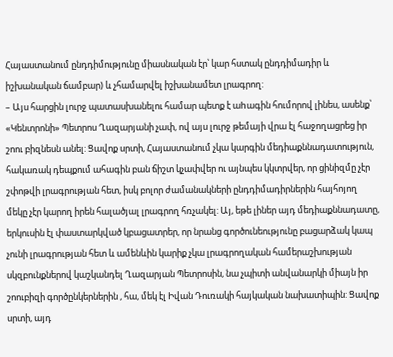Հայաստանում ընդդիմությունը միասնական էր՝ կար հստակ ընդդիմադիր և իշխանական ճամբար) և չհամարվել իշխանամետ լրագրող:
– Այս հարցին լուրջ պատասխանելու համար պետք է աhագին հումորով լինես, ասենք՝ «Կենտրոնի» Պետրոս Ղազարյանի չափ, ով այս լուրջ թեմայի վրա էլ հաջողացրեց իր շոու բիզնեսն անել: Ցավոք սրտի, Հայաստանում չկա կարգին մեդիաքննադատություն, հակառակ դեպքում ահագին բան ճիշտ կչափվեր ու այնպես կկտրվեր, որ ցինիզմը չէր շփոթվի լրագրության հետ, իսկ բոլոր ժամանակների ընդդիմադիրներին հայհոյող մեկը չէր կարող իրեն հալածյալ լրագրող հռչակել: Այ, եթե լիներ այդ մեդիաքննադատը, երկուսին էլ փաստարկված կբացատրեր, որ նրանց գործունեությունը բացարձակ կապ չունի լրագրության հետ և ամենևին կարիք չկա լրագրողական համերաշխության սկզբունքներով կաշկանդել Ղազարյան Պետրոսին, նա չպիտի անվանարկի միայն իր շոուբիզի գործընկերներին , հա, մեկ էլ Իվան Դուռակի հայկական նախատիպին: Ցավոք սրտի, այդ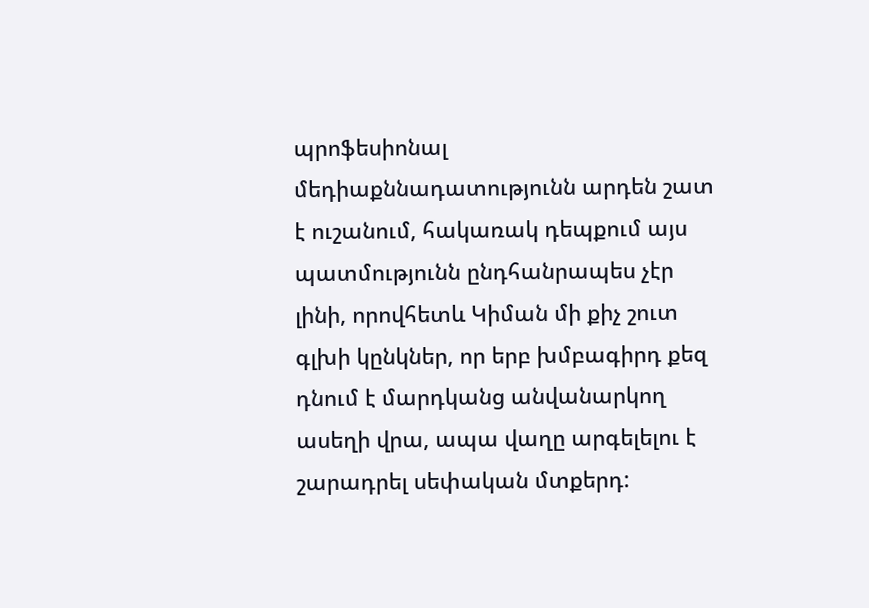պրոֆեսիոնալ մեդիաքննադատությունն արդեն շատ է ուշանում, հակառակ դեպքում այս պատմությունն ընդհանրապես չէր լինի, որովհետև Կիման մի քիչ շուտ գլխի կընկներ, որ երբ խմբագիրդ քեզ դնում է մարդկանց անվանարկող ասեղի վրա, ապա վաղը արգելելու է շարադրել սեփական մտքերդ: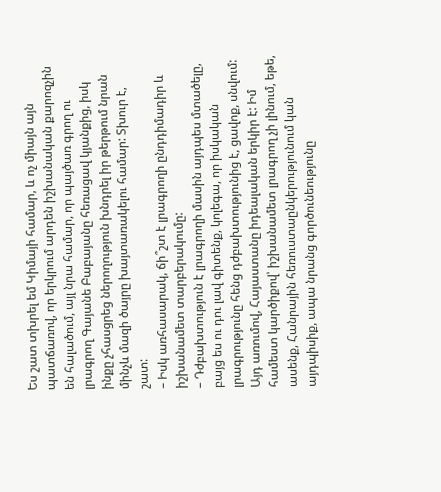Ես շատ տխրել եմ Կիմայի համար, և ոչ միայն այն պատճառով, որ երկրում արդեն իշխանական քարոզչին են հալածում, այլ նրա համար, որ պայծառ գրող ու լրագրող Գայանե Բաբայանը հեռացավ կյանքից, իսկ ինքը չհասցրեց ներողություն խնդրել իր թերթում նրան մինչև մազի ծայրը խայտառակելու համար: Տխուր է, շատ:
– Իսկ առհասարակ, ճի՞շտ է լրագրողի ընդդիմադիր և իշխանամետ տարբերակումը:
– Դժբախտություն է լրագրողի մասին այդպես մտածելը, բայց ես ու դու լավ գիտենք, կոլեգա, որ իսկական լրագրությունը հենց դժբախտությունից է, ցավոք, սնվում: Այդ առումով, Հայաստանը իդեալական երկիր է: Իմ համեստ կարծիքով՝ իշխանամետ լրագրող չի լինում, եթե, ասենք, Հանրային հեռուստաընկերությունում կան այդպիսիք, ապա նրանց գործունեությունը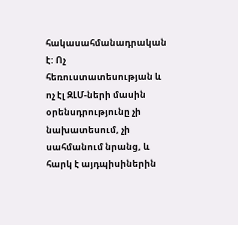հակասահմանադրական է: Ոչ հեռուստատեսության և ոչ էլ ԶԼՄ-ների մասին օրենսդրությունը չի նախատեսում, չի սահմանում նրանց, և հարկ է այդպիսիներին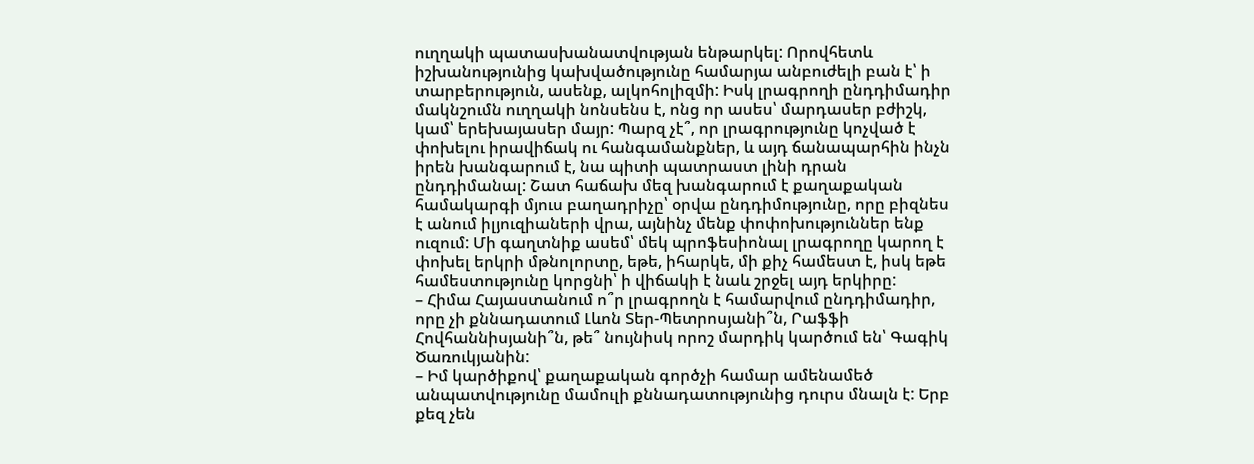ուղղակի պատասխանատվության ենթարկել: Որովհետև իշխանությունից կախվածությունը համարյա անբուժելի բան է՝ ի տարբերություն, ասենք, ալկոհոլիզմի: Իսկ լրագրողի ընդդիմադիր մակնշումն ուղղակի նոնսենս է, ոնց որ ասես՝ մարդասեր բժիշկ, կամ՝ երեխայասեր մայր: Պարզ չէ՞, որ լրագրությունը կոչված է փոխելու իրավիճակ ու հանգամանքներ, և այդ ճանապարհին ինչն իրեն խանգարում է, նա պիտի պատրաստ լինի դրան ընդդիմանալ: Շատ հաճախ մեզ խանգարում է քաղաքական համակարգի մյուս բաղադրիչը՝ օրվա ընդդիմությունը, որը բիզնես է անում իլյուզիաների վրա, այնինչ մենք փոփոխություններ ենք ուզում: Մի գաղտնիք ասեմ՝ մեկ պրոֆեսիոնալ լրագրողը կարող է փոխել երկրի մթնոլորտը, եթե, իհարկե, մի քիչ համեստ է, իսկ եթե համեստությունը կորցնի՝ ի վիճակի է նաև շրջել այդ երկիրը:
– Հիմա Հայաստանում ո՞ր լրագրողն է համարվում ընդդիմադիր, որը չի քննադատում Լևոն Տեր-Պետրոսյանի՞ն, Րաֆֆի Հովհաննիսյանի՞ն, թե՞ նույնիսկ որոշ մարդիկ կարծում են՝ Գագիկ Ծառուկյանին:
– Իմ կարծիքով՝ քաղաքական գործչի համար ամենամեծ անպատվությունը մամուլի քննադատությունից դուրս մնալն է: Երբ քեզ չեն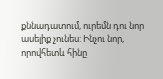քննադատում, ուրեմն դու նոր ասելիք չունես: Ինչու նոր, որովհետև հինը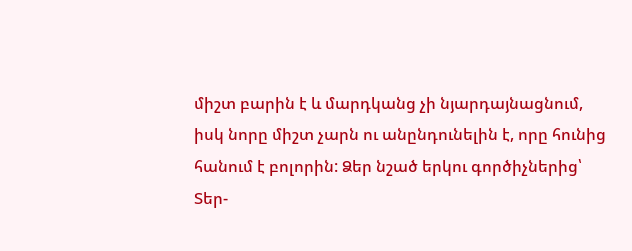միշտ բարին է և մարդկանց չի նյարդայնացնում, իսկ նորը միշտ չարն ու անընդունելին է, որը հունից հանում է բոլորին: Ձեր նշած երկու գործիչներից՝ Տեր-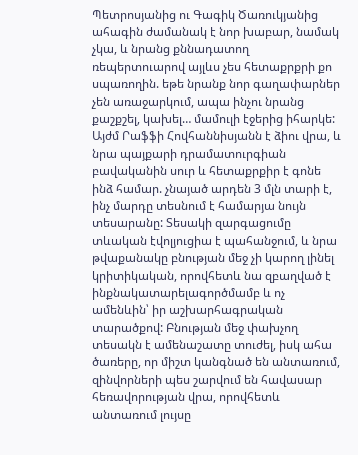Պետրոսյանից ու Գագիկ Ծառուկյանից ահագին ժամանակ է նոր խաբար, նամակ չկա, և նրանց քննադատող ռեպերտուարով այլևս չես հետաքրքրի քո սպառողին. եթե նրանք նոր գաղափարներ չեն առաջարկում, ապա ինչու նրանց քաշքշել, կախել… մամուլի էջերից իհարկե: Այժմ Րաֆֆի Հովհաննիսյանն է ձիու վրա, և նրա պայքարի դրամատուրգիան բավականին սուր և հետաքրքիր է գոնե ինձ համար. չնայած արդեն 3 մլն տարի է, ինչ մարդը տեսնում է համարյա նույն տեսարանը: Տեսակի զարգացումը տևական էվոլյուցիա է պահանջում, և նրա թվաքանակը բնության մեջ չի կարող լինել կրիտիկական, որովհետև նա զբաղված է ինքնակատարելագործմամբ և ոչ ամենևին՝ իր աշխարհագրական տարածքով: Բնության մեջ փախչող տեսակն է ամենաշատը տուժել, իսկ ահա ծառերը, որ միշտ կանգնած են անտառում, զինվորների պես շարվում են հավասար հեռավորության վրա, որովհետև անտառում լույսը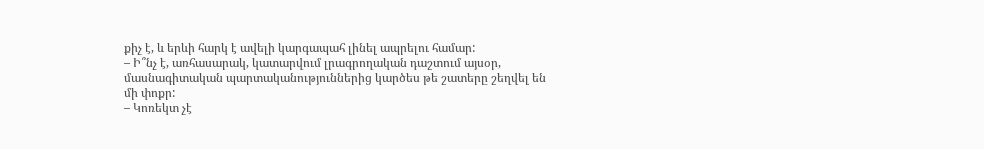քիչ է, և երևի հարկ է ավելի կարգապահ լինել ապրելու համար:
– Ի՞նչ է, առհասարակ, կատարվում լրագրողական դաշտում այսօր, մասնագիտական պարտականություններից կարծես թե շատերը շեղվել են մի փոքր:
– Կոռեկտ չէ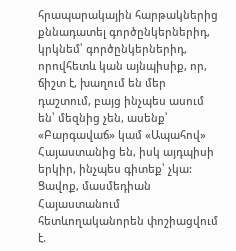հրապարակային հարթակներից քննադատել գործընկերներիդ, կրկնեմ՝ գործընկերներիդ, որովհետև կան այնպիսիք, որ, ճիշտ է, խաղում են մեր դաշտում, բայց ինչպես ասում են՝ մեզնից չեն, ասենք՝ «Բարգավաճ» կամ «Ապահով» Հայաստանից են, իսկ այդպիսի երկիր, ինչպես գիտեք՝ չկա: Ցավոք, մասմեդիան Հայաստանում հետևողականորեն փոշիացվում է.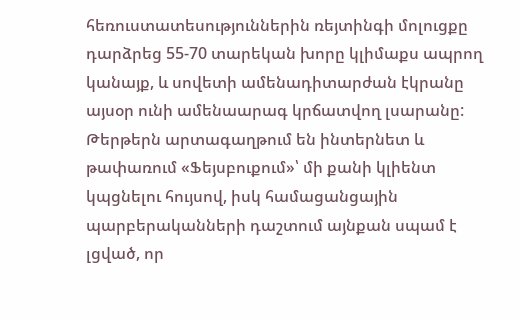հեռուստատեսություններին ռեյտինգի մոլուցքը դարձրեց 55-70 տարեկան խորը կլիմաքս ապրող կանայք, և սովետի ամենադիտարժան էկրանը այսօր ունի ամենաարագ կրճատվող լսարանը: Թերթերն արտագաղթում են ինտերնետ և թափառում «Ֆեյսբուքում»՝ մի քանի կլիենտ կպցնելու հույսով, իսկ համացանցային պարբերականների դաշտում այնքան սպամ է լցված, որ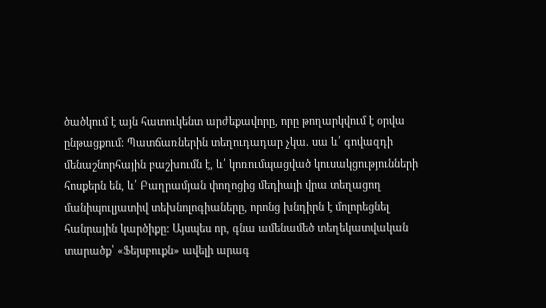ծածկում է այն հատուկենտ արժեքավորը, որը թողարկվում է օրվա ընթացքում: Պատճառներին տեղուդադար չկա. սա և՛ գովազդի մենաշնորհային բաշխումն է, և՛ կոռումպացված կուսակցությունների հոսքերն են, և՛ Բաղրամյան փողոցից մեդիայի վրա տեղացող մանիպուլյատիվ տեխնոլոգիաները, որոնց խնդիրն է մոլորեցնել հանրային կարծիքը: Այսպես որ, գնա ամենամեծ տեղեկատվական տարածք՝ «Ֆեյսբուքն» ավելի արագ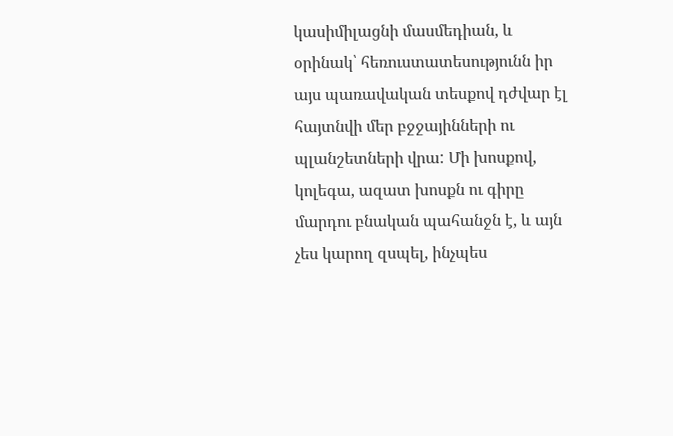կասիմիլացնի մասմեդիան, և օրինակ՝ հեռուստատեսությունն իր այս պառավական տեսքով դժվար էլ հայտնվի մեր բջջայինների ու պլանշետների վրա: Մի խոսքով, կոլեգա, ազատ խոսքն ու գիրը մարդու բնական պահանջն է, և այն չես կարող զսպել, ինչպես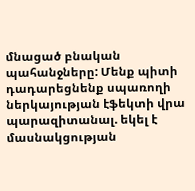մնացած բնական պահանջները: Մենք պիտի դադարեցնենք սպառողի ներկայության էֆեկտի վրա պարազիտանալ. եկել է մասնակցության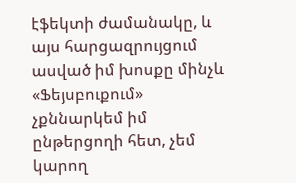էֆեկտի ժամանակը, և այս հարցազրույցում ասված իմ խոսքը մինչև «Ֆեյսբուքում» չքննարկեմ իմ ընթերցողի հետ, չեմ կարող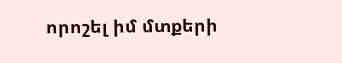որոշել իմ մտքերի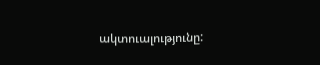ակտուալությունը: